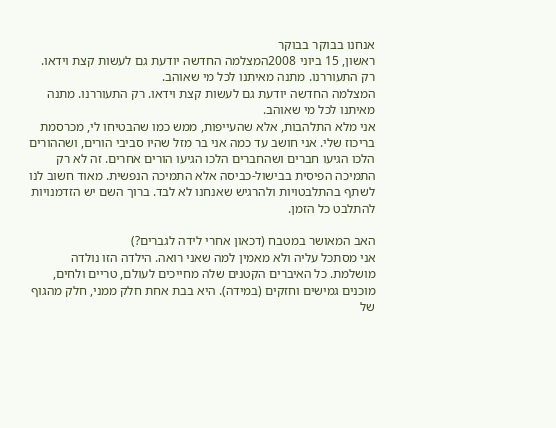אנחנו בבוקר בבוקר
ראשון, 15 ביוני 2008המצלמה החדשה יודעת גם לעשות קצת וידאו. רק התעוררנו. מתנה מאיתנו לכל מי שאוהב.
המצלמה החדשה יודעת גם לעשות קצת וידאו. רק התעוררנו. מתנה מאיתנו לכל מי שאוהב.
אני מלא התלהבות, אלא שהעייפות, ממש כמו שהבטיחו לי, מכרסמת בריכוז שלי. אני חושב עד כמה אני בר מזל שהיו סביבי הורים, ושההורים הלכו הגיעו חברים ושהחברים הלכו הגיעו הורים אחרים. זה לא רק התמיכה הפיסית בבישול-כביסה אלא התמיכה הנפשית. מאוד חשוב לנו לשתף בהתלבטויות ולהרגיש שאנחנו לא לבד. ברוך השם יש הזדמנויות להתלבט כל הזמן.

האב המאושר במטבח (דכאון אחרי לידה לגברים?)
אני מסתכל עליה ולא מאמין למה שאני רואה. הילדה הזו נולדה מושלמת. כל האיברים הקטנים שלה מחייכים לעולם, טריים ולחים, מוכנים גמישים וחזקים (במידה). היא בבת אחת חלק ממני, חלק מהגוף של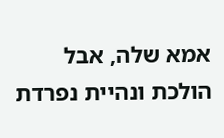אמא שלה, אבל הולכת ונהיית נפרדת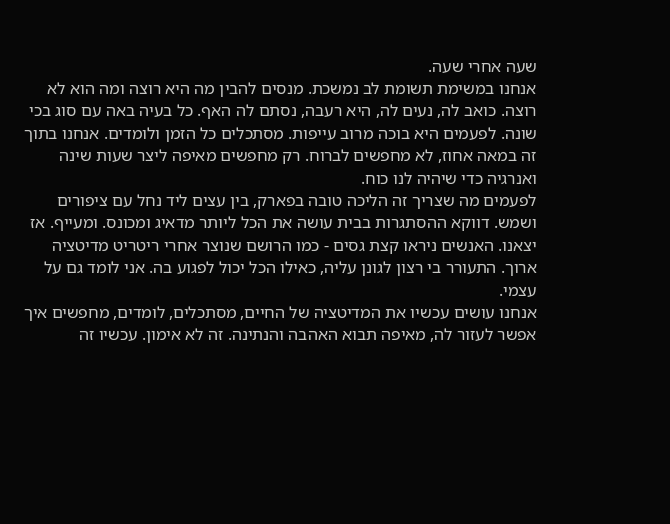שעה אחרי שעה.
אנחנו במשימת תשומת לב נמשכת. מנסים להבין מה היא רוצה ומה הוא לא רוצה. כואב לה, נעים לה, היא רעבה, נסתם לה האף. כל בעיה באה עם סוג בכי שונה. לפעמים היא בוכה מרוב עייפות. מסתכלים כל הזמן ולומדים. אנחנו בתוך זה במאה אחוז, לא מחפשים לברוח. רק מחפשים מאיפה ליצר שעות שינה ואנרגיה כדי שיהיה לנו כוח.
לפעמים מה שצריך זה הליכה טובה בפארק, בין עצים ליד נחל עם ציפורים ושמש. דווקא ההסתגרות בבית עושה את הכל ליותר מדאיג ומכונס. ומעייף. אז יצאנו. האנשים ניראו קצת גסים - כמו הרושם שנוצר אחרי ריטריט מדיטציה ארוך. התעורר בי רצון לגונן עליה, כאילו הכל יכול לפגוע בה. אני לומד גם על עצמי.
אנחנו עושים עכשיו את המדיטציה של החיים, מסתכלים, לומדים, מחפשים איך אפשר לעזור לה, מאיפה תבוא האהבה והנתינה. זה לא אימון. עכשיו זה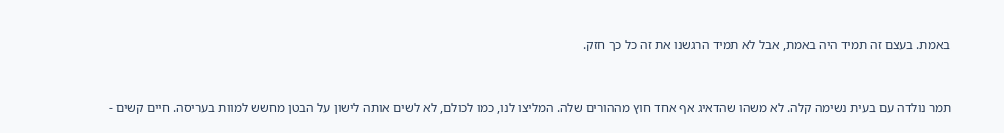באמת. בעצם זה תמיד היה באמת, אבל לא תמיד הרגשנו את זה כל כך חזק.


תמר נולדה עם בעית נשימה קלה. לא משהו שהדאיג אף אחד חוץ מההורים שלה. המליצו לנו, כמו לכולם, לא לשים אותה לישון על הבטן מחשש למוות בעריסה. חיים קשים -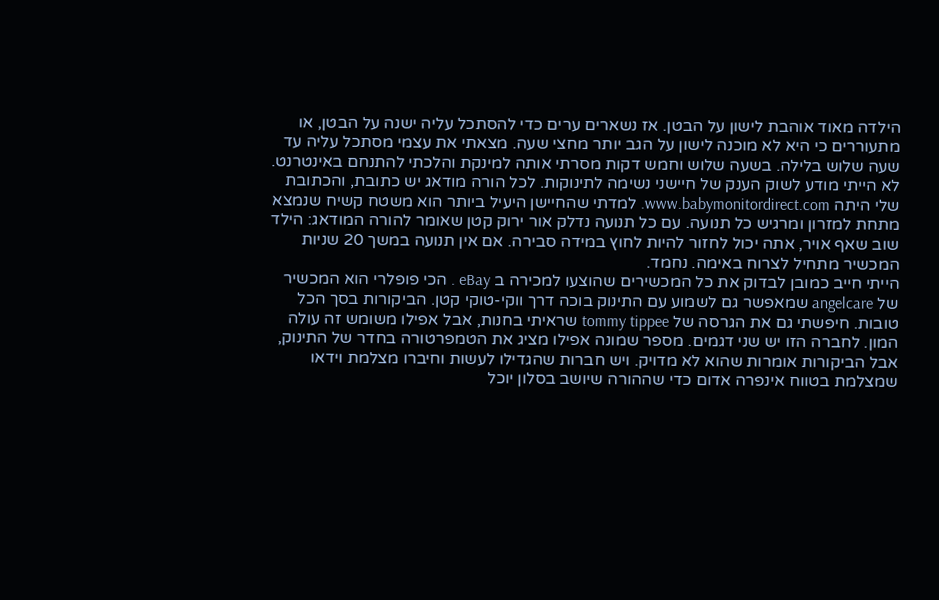הילדה מאוד אוהבת לישון על הבטן. אז נשארים ערים כדי להסתכל עליה ישנה על הבטן, או מתעוררים כי היא לא מוכנה לישון על הגב יותר מחצי שעה. מצאתי את עצמי מסתכל עליה עד שעה שלוש בלילה. בשעה שלוש וחמש דקות מסרתי אותה למינקת והלכתי להתנחם באינטרנט.
לא הייתי מודע לשוק הענק של חיישני נשימה לתינוקות. לכל הורה מודאג יש כתובת, והכתובת שלי היתה www.babymonitordirect.com. למדתי שהחיישן היעיל ביותר הוא משטח קשיח שנמצא מתחת למזרון ומרגיש כל תנועה. עם כל תנועה נדלק אור ירוק קטן שאומר להורה המודאג: הילד שוב שאף אויר, אתה יכול לחזור להיות לחוץ במידה סבירה. אם אין תנועה במשך 20 שניות המכשיר מתחיל לצרוח באימה. נחמד.
הייתי חייב כמובן לבדוק את כל המכשירים שהוצעו למכירה ב eBay . הכי פופלרי הוא המכשיר של angelcare שמאפשר גם לשמוע עם התינוק בוכה דרך ווקי-טוקי קטן. הביקורות בסך הכל טובות. חיפשתי גם את הגרסה של tommy tippee שראיתי בחנות, אבל אפילו משומש זה עולה המון. לחברה הזו יש שני דגמים. מספר שמונה אפילו מציג את הטמפרטורה בחדר של התינוק, אבל הביקורות אומרות שהוא לא מדויק. ויש חברות שהגדילו לעשות וחיברו מצלמת וידאו שמצלמת בטווח אינפרה אדום כדי שההורה שיושב בסלון יוכל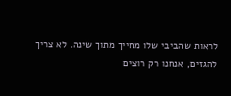לראות שהביבי שלו מחייך מתוך שינה. לא צריך להגזים, אנחנו רק רוצים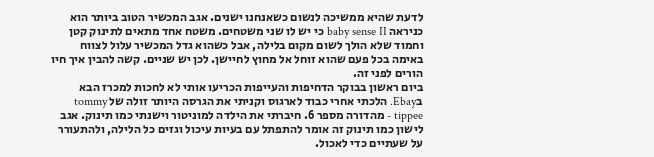לדעת שהיא ממשיכה לנשום כשאנחנו ישנים. אגב המכשיר הטוב ביותר הוא כניראה baby sense II כי יש לו שני משטחים. משטח אחד מתאים לתינוק קטן וחמוד שלא הולך לשום מקום בלילה, אבל כשהוא גדל המכשיר עלול לצווח באימה בכל פעם שהוא זוחל אל מחוץ לחיישן. לכן יש שניים. קשה להבין איך חיו הורים לפני זה.
ביום ראשון בבוקר הדחיפות והעייפות הכריעו אותי לא לחכות למכרז הבא בEbay. הלכתי אחרי כבוד לארגוס וקניתי את הגרסה היותר זולה של tommy tippee - מהדורה מספר 6. חיברתי את הילדה למוניטור וישנתי כמו תינוק. אגב לישון כמו תינוק זה אומר להתפתל עם בעיות עיכול וגזים כל הלילה, ולהתעורר על שעתיים כדי לאכול.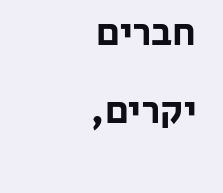חברים יקרים,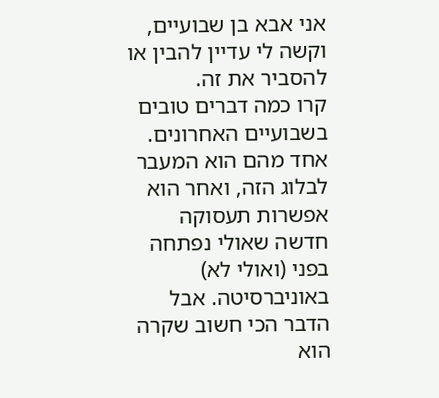אני אבא בן שבועיים, וקשה לי עדיין להבין או להסביר את זה.
קרו כמה דברים טובים בשבועיים האחרונים. אחד מהם הוא המעבר לבלוג הזה, ואחר הוא אפשרות תעסוקה חדשה שאולי נפתחה בפני (ואולי לא) באוניברסיטה. אבל הדבר הכי חשוב שקרה הוא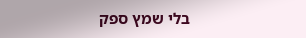בלי שמץ ספק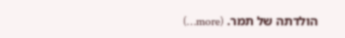הולדתה של תמר. (more…)